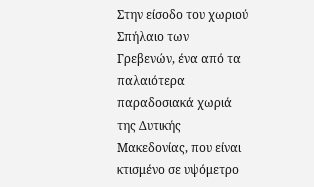Στην είσοδο του χωριού Σπήλαιο των Γρεβενών, ένα από τα παλαιότερα παραδοσιακά χωριά της Δυτικής Μακεδονίας, που είναι κτισμένο σε υψόμετρο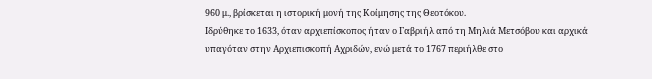960 μ., βρίσκεται η ιστορική μονή της Κοίμησης της Θεοτόκου.
Ιδρύθηκε το 1633, όταν αρχιεπίσκοπος ήταν ο Γαβριήλ από τη Μηλιά Μετσόβου και αρχικά υπαγόταν στην Αρχιεπισκοπή Αχριδών, ενώ μετά το 1767 περιήλθε στο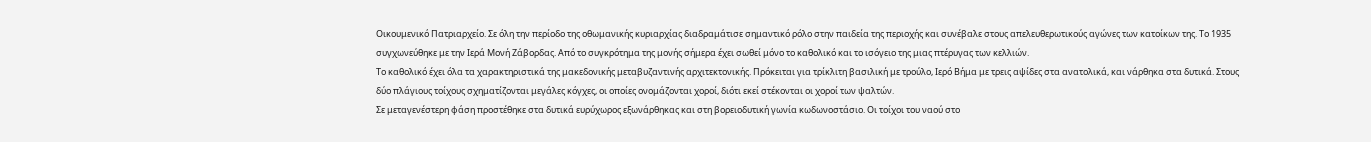Οικουμενικό Πατριαρχείο. Σε όλη την περίοδο της οθωμανικής κυριαρχίας διαδραμάτισε σημαντικό ρόλο στην παιδεία της περιοχής και συνέβαλε στους απελευθερωτικούς αγώνες των κατοίκων της. Το 1935 συγχωνεύθηκε με την Ιερά Μονή Ζάβορδας. Από το συγκρότημα της μονής σήμερα έχει σωθεί μόνο το καθολικό και το ισόγειο της μιας πτέρυγας των κελλιών.
Το καθολικό έχει όλα τα χαρακτηριστικά της μακεδονικής μεταβυζαντινής αρχιτεκτονικής. Πρόκειται για τρίκλιτη βασιλική με τρούλο, Ιερό Βήμα με τρεις αψίδες στα ανατολικά, και νάρθηκα στα δυτικά. Στους δύο πλάγιους τοίχους σχηματίζονται μεγάλες κόγχες, οι οποίες ονομάζονται χοροί, διότι εκεί στέκονται οι χοροί των ψαλτών.
Σε μεταγενέστερη φάση προστέθηκε στα δυτικά ευρύχωρος εξωνάρθηκας και στη βορειοδυτική γωνία κωδωνοστάσιο. Οι τοίχοι του ναού στο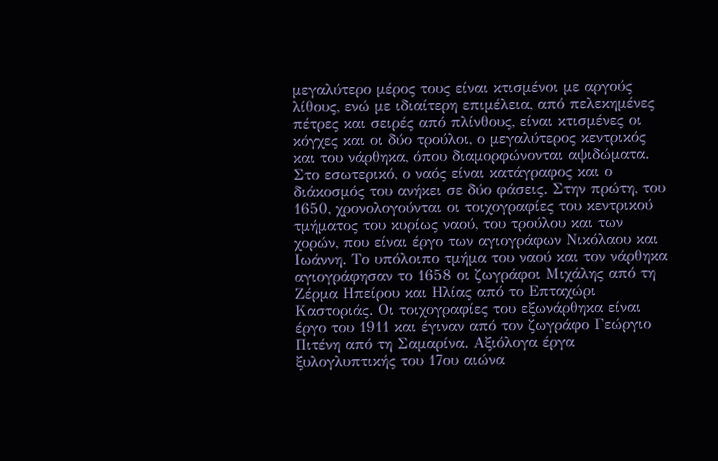μεγαλύτερο μέρος τους είναι κτισμένοι με αργούς λίθους, ενώ με ιδιαίτερη επιμέλεια, από πελεκημένες πέτρες και σειρές από πλίνθους, είναι κτισμένες οι κόγχες και οι δύο τρούλοι, ο μεγαλύτερος κεντρικός και του νάρθηκα, όπου διαμορφώνονται αψιδώματα.
Στο εσωτερικό, ο ναός είναι κατάγραφος και ο διάκοσμός του ανήκει σε δύο φάσεις. Στην πρώτη, του 1650, χρονολογούνται οι τοιχογραφίες του κεντρικού τμήματος του κυρίως ναού, του τρούλου και των χορών, που είναι έργο των αγιογράφων Νικόλαου και Ιωάννη. Το υπόλοιπο τμήμα του ναού και τον νάρθηκα αγιογράφησαν το 1658 οι ζωγράφοι Μιχάλης από τη Ζέρμα Ηπείρου και Ηλίας από το Επταχώρι Καστοριάς. Οι τοιχογραφίες του εξωνάρθηκα είναι έργο του 1911 και έγιναν από τον ζωγράφο Γεώργιο Πιτένη από τη Σαμαρίνα. Αξιόλογα έργα ξυλογλυπτικής του 17ου αιώνα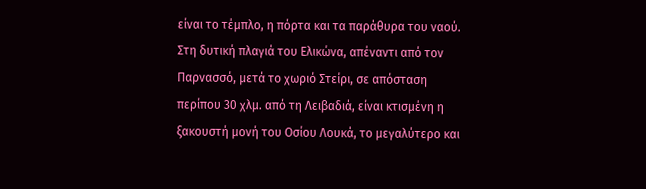είναι το τέμπλο, η πόρτα και τα παράθυρα του ναού.
Στη δυτική πλαγιά του Ελικώνα, απέναντι από τον Παρνασσό, μετά το χωριό Στείρι, σε απόσταση περίπου 30 χλμ. από τη Λειβαδιά, είναι κτισμένη η ξακουστή μονή του Οσίου Λουκά, το μεγαλύτερο και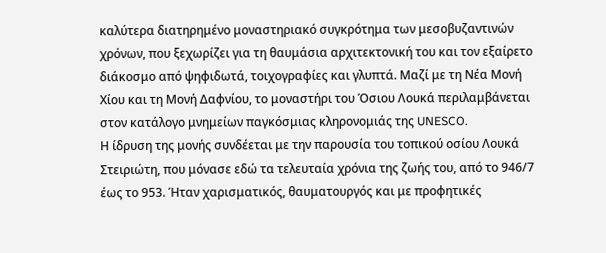καλύτερα διατηρημένο μοναστηριακό συγκρότημα των μεσοβυζαντινών χρόνων, που ξεχωρίζει για τη θαυμάσια αρχιτεκτονική του και τον εξαίρετο διάκοσμο από ψηφιδωτά, τοιχογραφίες και γλυπτά. Μαζί με τη Νέα Μονή Χίου και τη Μονή Δαφνίου, το μοναστήρι του Όσιου Λουκά περιλαμβάνεται στον κατάλογο μνημείων παγκόσμιας κληρονομιάς της UNESCO.
Η ίδρυση της μονής συνδέεται με την παρουσία του τοπικού οσίου Λουκά Στειριώτη, που μόνασε εδώ τα τελευταία χρόνια της ζωής του, από το 946/7 έως το 953. Ήταν χαρισματικός, θαυματουργός και με προφητικές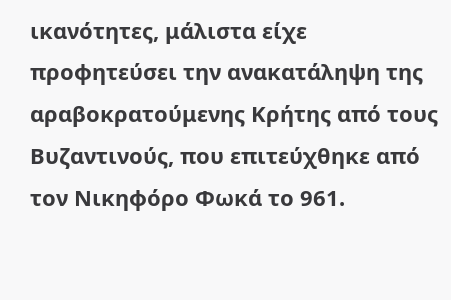ικανότητες, μάλιστα είχε προφητεύσει την ανακατάληψη της αραβοκρατούμενης Κρήτης από τους Βυζαντινούς, που επιτεύχθηκε από τον Νικηφόρο Φωκά το 961.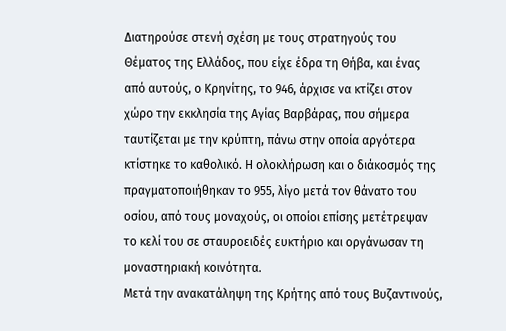Διατηρούσε στενή σχέση με τους στρατηγούς του Θέματος της Ελλάδος, που είχε έδρα τη Θήβα, και ένας από αυτούς, ο Κρηνίτης, το 946, άρχισε να κτίζει στον χώρο την εκκλησία της Αγίας Βαρβάρας, που σήμερα ταυτίζεται με την κρύπτη, πάνω στην οποία αργότερα κτίστηκε το καθολικό. Η ολοκλήρωση και ο διάκοσμός της πραγματοποιήθηκαν το 955, λίγο μετά τον θάνατο του οσίου, από τους μοναχούς, οι οποίοι επίσης μετέτρεψαν το κελί του σε σταυροειδές ευκτήριο και οργάνωσαν τη μοναστηριακή κοινότητα.
Μετά την ανακατάληψη της Κρήτης από τους Βυζαντινούς,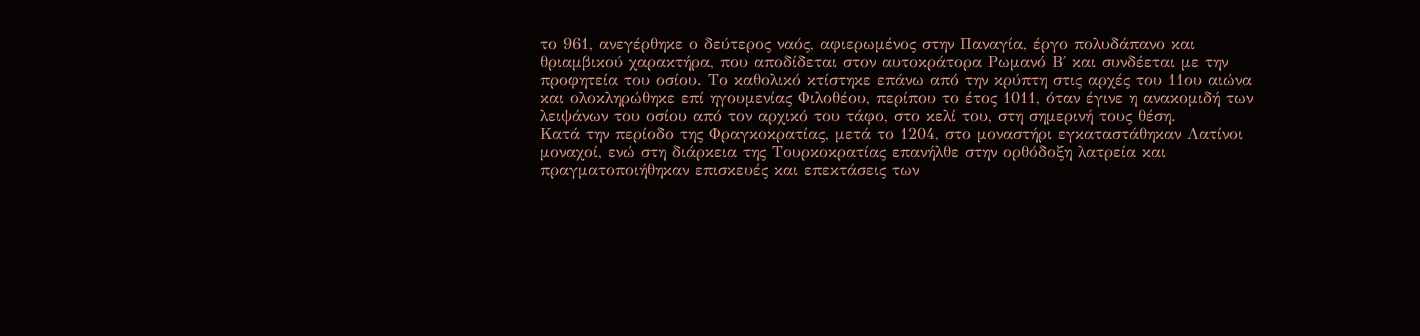το 961, ανεγέρθηκε ο δεύτερος ναός, αφιερωμένος στην Παναγία, έργο πολυδάπανο και θριαμβικού χαρακτήρα, που αποδίδεται στον αυτοκράτορα Ρωμανό Β΄ και συνδέεται με την προφητεία του οσίου. Το καθολικό κτίστηκε επάνω από την κρύπτη στις αρχές του 11ου αιώνα και ολοκληρώθηκε επί ηγουμενίας Φιλοθέου, περίπου το έτος 1011, όταν έγινε η ανακομιδή των λειψάνων του οσίου από τον αρχικό του τάφο, στο κελί του, στη σημερινή τους θέση.
Κατά την περίοδο της Φραγκοκρατίας, μετά το 1204, στο μοναστήρι εγκαταστάθηκαν Λατίνοι μοναχοί, ενώ στη διάρκεια της Τουρκοκρατίας επανήλθε στην ορθόδοξη λατρεία και πραγματοποιήθηκαν επισκευές και επεκτάσεις των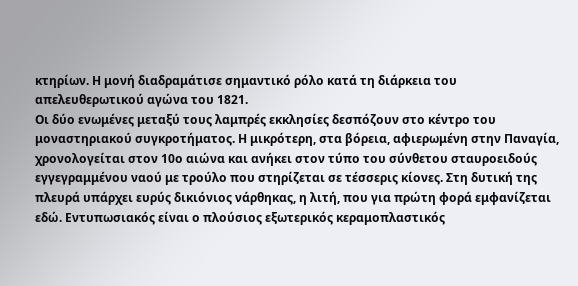κτηρίων. Η μονή διαδραμάτισε σημαντικό ρόλο κατά τη διάρκεια του απελευθερωτικού αγώνα του 1821.
Οι δύο ενωμένες μεταξύ τους λαμπρές εκκλησίες δεσπόζουν στο κέντρο του μοναστηριακού συγκροτήματος. Η μικρότερη, στα βόρεια, αφιερωμένη στην Παναγία, χρονολογείται στον 10ο αιώνα και ανήκει στον τύπο του σύνθετου σταυροειδούς εγγεγραμμένου ναού με τρούλο που στηρίζεται σε τέσσερις κίονες. Στη δυτική της πλευρά υπάρχει ευρύς δικιόνιος νάρθηκας, η λιτή, που για πρώτη φορά εμφανίζεται εδώ. Εντυπωσιακός είναι ο πλούσιος εξωτερικός κεραμοπλαστικός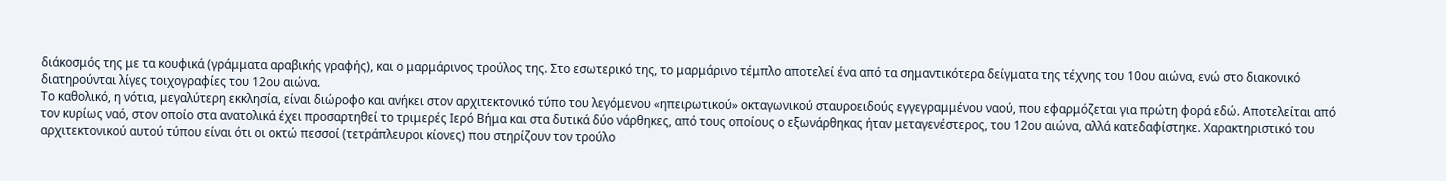διάκοσμός της με τα κουφικά (γράμματα αραβικής γραφής), και ο μαρμάρινος τρούλος της. Στο εσωτερικό της, το μαρμάρινο τέμπλο αποτελεί ένα από τα σημαντικότερα δείγματα της τέχνης του 10ου αιώνα, ενώ στο διακονικό διατηρούνται λίγες τοιχογραφίες του 12ου αιώνα.
Το καθολικό, η νότια, μεγαλύτερη εκκλησία, είναι διώροφο και ανήκει στον αρχιτεκτονικό τύπο του λεγόμενου «ηπειρωτικού» οκταγωνικού σταυροειδούς εγγεγραμμένου ναού, που εφαρμόζεται για πρώτη φορά εδώ. Αποτελείται από τον κυρίως ναό, στον οποίο στα ανατολικά έχει προσαρτηθεί το τριμερές Ιερό Βήμα και στα δυτικά δύο νάρθηκες, από τους οποίους ο εξωνάρθηκας ήταν μεταγενέστερος, του 12ου αιώνα, αλλά κατεδαφίστηκε. Χαρακτηριστικό του αρχιτεκτονικού αυτού τύπου είναι ότι οι οκτώ πεσσοί (τετράπλευροι κίονες) που στηρίζουν τον τρούλο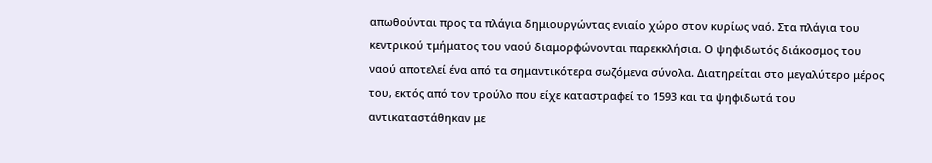απωθούνται προς τα πλάγια δημιουργώντας ενιαίο χώρο στον κυρίως ναό. Στα πλάγια του κεντρικού τμήματος του ναού διαμορφώνονται παρεκκλήσια. Ο ψηφιδωτός διάκοσμος του ναού αποτελεί ένα από τα σημαντικότερα σωζόμενα σύνολα. Διατηρείται στο μεγαλύτερο μέρος του, εκτός από τον τρούλο που είχε καταστραφεί το 1593 και τα ψηφιδωτά του αντικαταστάθηκαν με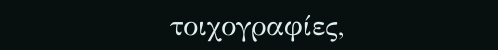τοιχογραφίες,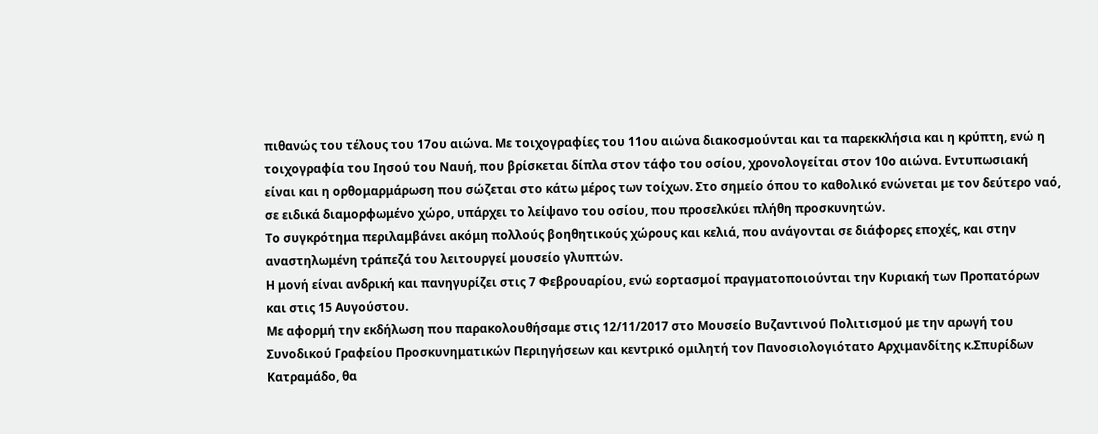πιθανώς του τέλους του 17ου αιώνα. Με τοιχογραφίες του 11ου αιώνα διακοσμούνται και τα παρεκκλήσια και η κρύπτη, ενώ η τοιχογραφία του Ιησού του Ναυή, που βρίσκεται δίπλα στον τάφο του οσίου, χρονολογείται στον 10ο αιώνα. Εντυπωσιακή είναι και η ορθομαρμάρωση που σώζεται στο κάτω μέρος των τοίχων. Στο σημείο όπου το καθολικό ενώνεται με τον δεύτερο ναό, σε ειδικά διαμορφωμένο χώρο, υπάρχει το λείψανο του οσίου, που προσελκύει πλήθη προσκυνητών.
Το συγκρότημα περιλαμβάνει ακόμη πολλούς βοηθητικούς χώρους και κελιά, που ανάγονται σε διάφορες εποχές, και στην αναστηλωμένη τράπεζά του λειτουργεί μουσείο γλυπτών.
Η μονή είναι ανδρική και πανηγυρίζει στις 7 Φεβρουαρίου, ενώ εορτασμοί πραγματοποιούνται την Κυριακή των Προπατόρων και στις 15 Αυγούστου.
Με αφορμή την εκδήλωση που παρακολουθήσαμε στις 12/11/2017 στο Μουσείο Βυζαντινού Πολιτισμού με την αρωγή του Συνοδικού Γραφείου Προσκυνηματικών Περιηγήσεων και κεντρικό ομιλητή τον Πανοσιολογιότατο Αρχιμανδίτης κ.Σπυρίδων Κατραμάδο, θα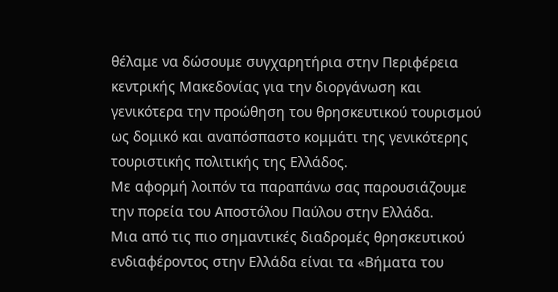θέλαμε να δώσουμε συγχαρητήρια στην Περιφέρεια κεντρικής Μακεδονίας για την διοργάνωση και γενικότερα την προώθηση του θρησκευτικού τουρισμού ως δομικό και αναπόσπαστο κομμάτι της γενικότερης τουριστικής πολιτικής της Ελλάδος.
Με αφορμή λοιπόν τα παραπάνω σας παρουσιάζουμε την πορεία του Αποστόλου Παύλου στην Ελλάδα.
Μια από τις πιο σημαντικές διαδρομές θρησκευτικού ενδιαφέροντος στην Ελλάδα είναι τα «Βήματα του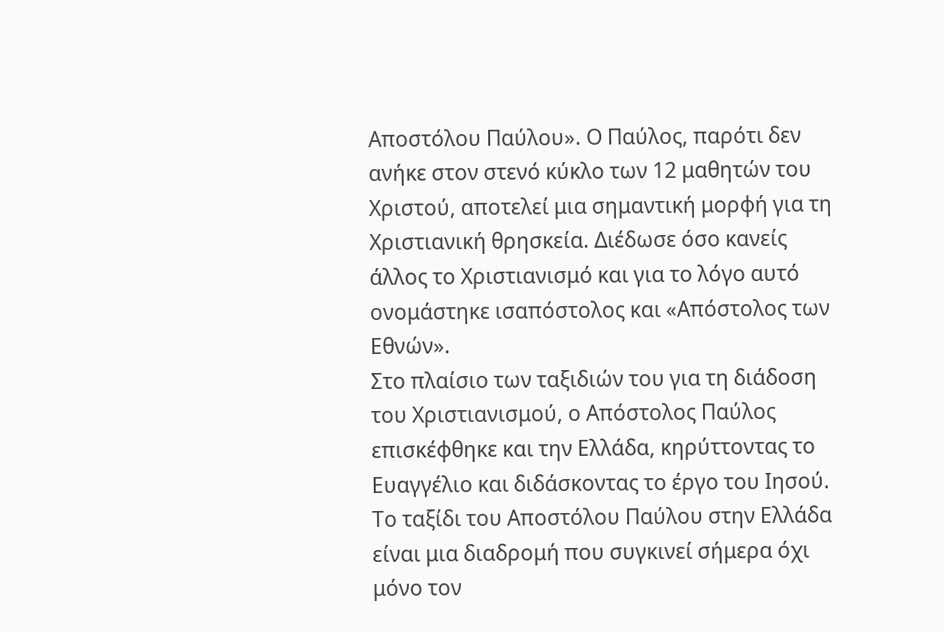Αποστόλου Παύλου». Ο Παύλος, παρότι δεν ανήκε στον στενό κύκλο των 12 μαθητών του Χριστού, αποτελεί μια σημαντική μορφή για τη Χριστιανική θρησκεία. Διέδωσε όσο κανείς άλλος το Χριστιανισμό και για το λόγο αυτό ονομάστηκε ισαπόστολος και «Απόστολος των Εθνών».
Στο πλαίσιο των ταξιδιών του για τη διάδοση του Χριστιανισμού, ο Απόστολος Παύλος επισκέφθηκε και την Ελλάδα, κηρύττοντας το Ευαγγέλιο και διδάσκοντας το έργο του Ιησού. Το ταξίδι του Αποστόλου Παύλου στην Ελλάδα είναι μια διαδρομή που συγκινεί σήμερα όχι μόνο τον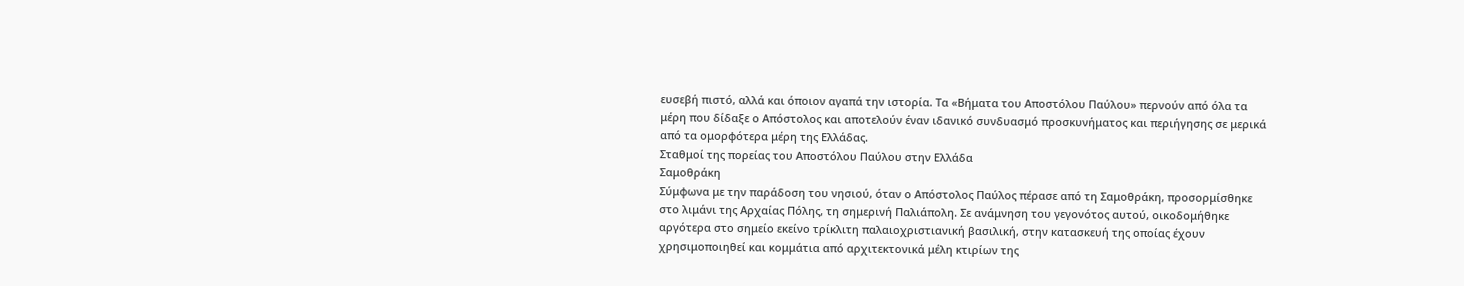ευσεβή πιστό, αλλά και όποιον αγαπά την ιστορία. Τα «Βήματα του Αποστόλου Παύλου» περνούν από όλα τα μέρη που δίδαξε ο Απόστολος και αποτελούν έναν ιδανικό συνδυασμό προσκυνήματος και περιήγησης σε μερικά από τα ομορφότερα μέρη της Ελλάδας.
Σταθμοί της πορείας του Αποστόλου Παύλου στην Ελλάδα
Σαμοθράκη
Σύμφωνα με την παράδοση του νησιού, όταν ο Απόστολος Παύλος πέρασε από τη Σαμοθράκη, προσορμίσθηκε στο λιμάνι της Αρχαίας Πόλης, τη σημερινή Παλιάπολη. Σε ανάμνηση του γεγονότος αυτού, οικοδομήθηκε αργότερα στο σημείο εκείνο τρίκλιτη παλαιοχριστιανική βασιλική, στην κατασκευή της οποίας έχουν χρησιμοποιηθεί και κομμάτια από αρχιτεκτονικά μέλη κτιρίων της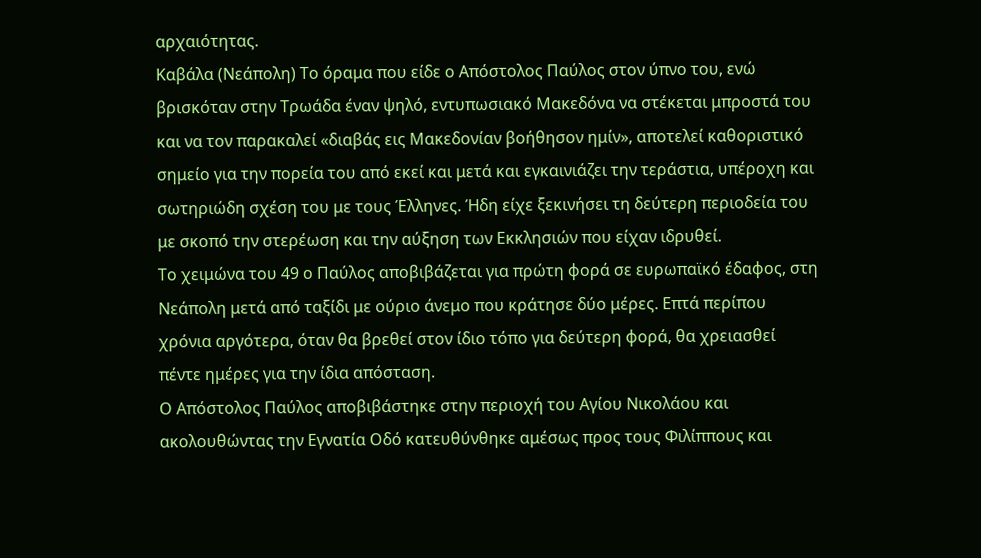αρχαιότητας.
Καβάλα (Νεάπολη) Το όραμα που είδε ο Απόστολος Παύλος στον ύπνο του, ενώ βρισκόταν στην Τρωάδα έναν ψηλό, εντυπωσιακό Μακεδόνα να στέκεται μπροστά του και να τον παρακαλεί «διαβάς εις Μακεδονίαν βοήθησον ημίν», αποτελεί καθοριστικό σημείο για την πορεία του από εκεί και μετά και εγκαινιάζει την τεράστια, υπέροχη και σωτηριώδη σχέση του με τους Έλληνες. Ήδη είχε ξεκινήσει τη δεύτερη περιοδεία του με σκοπό την στερέωση και την αύξηση των Εκκλησιών που είχαν ιδρυθεί.
Το χειμώνα του 49 ο Παύλος αποβιβάζεται για πρώτη φορά σε ευρωπαϊκό έδαφος, στη Νεάπολη μετά από ταξίδι με ούριο άνεμο που κράτησε δύο μέρες. Επτά περίπου χρόνια αργότερα, όταν θα βρεθεί στον ίδιο τόπο για δεύτερη φορά, θα χρειασθεί πέντε ημέρες για την ίδια απόσταση.
Ο Απόστολος Παύλος αποβιβάστηκε στην περιοχή του Αγίου Νικολάου και ακολουθώντας την Εγνατία Οδό κατευθύνθηκε αμέσως προς τους Φιλίππους και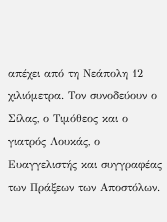απέχει από τη Νεάπολη 12 χιλιόμετρα. Τον συνοδεύουν ο Σίλας, ο Τιμόθεος και ο γιατρός Λουκάς, ο Ευαγγελιστής και συγγραφέας των Πράξεων των Αποστόλων.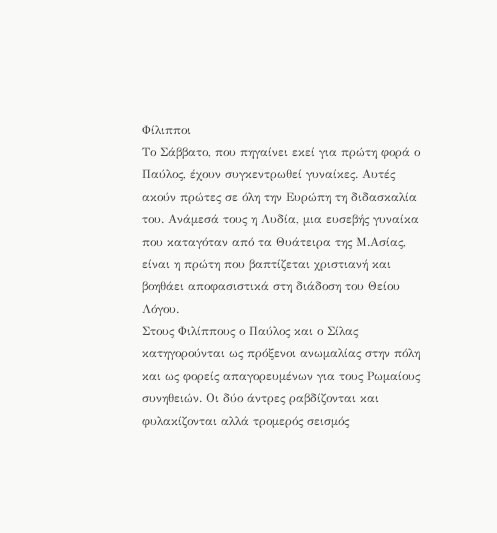Φίλιπποι
Το Σάββατο, που πηγαίνει εκεί για πρώτη φορά ο Παύλος, έχουν συγκεντρωθεί γυναίκες. Αυτές ακούν πρώτες σε όλη την Ευρώπη τη διδασκαλία του. Ανάμεσά τους η Λυδία, μια ευσεβής γυναίκα που καταγόταν από τα Θυάτειρα της Μ.Ασίας, είναι η πρώτη που βαπτίζεται χριστιανή και βοηθάει αποφασιστικά στη διάδοση του Θείου Λόγου.
Στους Φιλίππους ο Παύλος και ο Σίλας κατηγορούνται ως πρόξενοι ανωμαλίας στην πόλη και ως φορείς απαγορευμένων για τους Ρωμαίους συνηθειών. Οι δύο άντρες ραβδίζονται και φυλακίζονται αλλά τρομερός σεισμός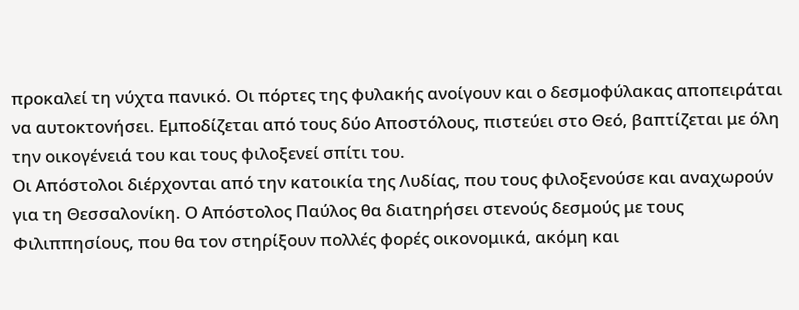προκαλεί τη νύχτα πανικό. Οι πόρτες της φυλακής ανοίγουν και ο δεσμοφύλακας αποπειράται να αυτοκτονήσει. Εμποδίζεται από τους δύο Αποστόλους, πιστεύει στο Θεό, βαπτίζεται με όλη την οικογένειά του και τους φιλοξενεί σπίτι του.
Οι Απόστολοι διέρχονται από την κατοικία της Λυδίας, που τους φιλοξενούσε και αναχωρούν για τη Θεσσαλονίκη. Ο Απόστολος Παύλος θα διατηρήσει στενούς δεσμούς με τους Φιλιππησίους, που θα τον στηρίξουν πολλές φορές οικονομικά, ακόμη και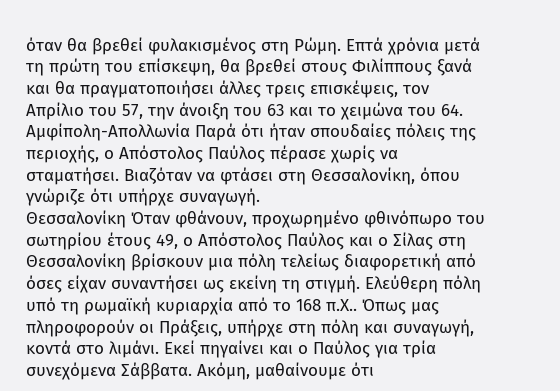όταν θα βρεθεί φυλακισμένος στη Ρώμη. Επτά χρόνια μετά τη πρώτη του επίσκεψη, θα βρεθεί στους Φιλίππους ξανά και θα πραγματοποιήσει άλλες τρεις επισκέψεις, τον Απρίλιο του 57, την άνοιξη του 63 και το χειμώνα του 64.
Αμφίπολη-Απολλωνία Παρά ότι ήταν σπουδαίες πόλεις της περιοχής, ο Απόστολος Παύλος πέρασε χωρίς να σταματήσει. Βιαζόταν να φτάσει στη Θεσσαλονίκη, όπου γνώριζε ότι υπήρχε συναγωγή.
Θεσσαλονίκη Όταν φθάνουν, προχωρημένο φθινόπωρο του σωτηρίου έτους 49, ο Απόστολος Παύλος και ο Σίλας στη Θεσσαλονίκη βρίσκουν μια πόλη τελείως διαφορετική από όσες είχαν συναντήσει ως εκείνη τη στιγμή. Ελεύθερη πόλη υπό τη ρωμαϊκή κυριαρχία από το 168 π.Χ.. Όπως μας πληροφορούν οι Πράξεις, υπήρχε στη πόλη και συναγωγή, κοντά στο λιμάνι. Εκεί πηγαίνει και ο Παύλος για τρία συνεχόμενα Σάββατα. Ακόμη, μαθαίνουμε ότι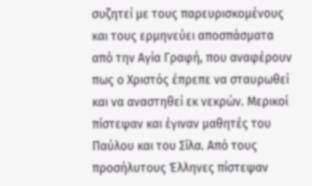συζητεί με τους παρευρισκομένους και τους ερμηνεύει αποσπάσματα από την Αγία Γραφή, που αναφέρουν πως ο Χριστός έπρεπε να σταυρωθεί και να αναστηθεί εκ νεκρών. Μερικοί πίστεψαν και έγιναν μαθητές του Παύλου και του Σίλα. Από τους προσήλυτους Έλληνες πίστεψαν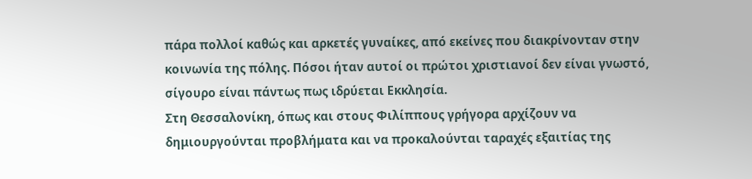πάρα πολλοί καθώς και αρκετές γυναίκες, από εκείνες που διακρίνονταν στην κοινωνία της πόλης. Πόσοι ήταν αυτοί οι πρώτοι χριστιανοί δεν είναι γνωστό, σίγουρο είναι πάντως πως ιδρύεται Εκκλησία.
Στη Θεσσαλονίκη, όπως και στους Φιλίππους γρήγορα αρχίζουν να δημιουργούνται προβλήματα και να προκαλούνται ταραχές εξαιτίας της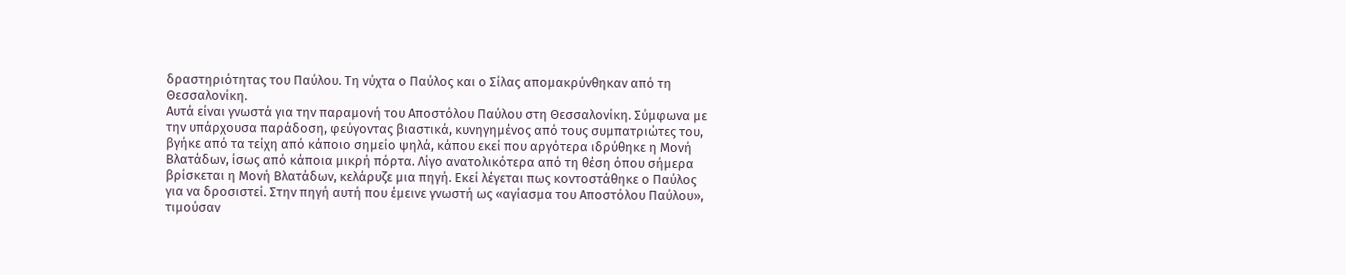δραστηριότητας του Παύλου. Τη νύχτα ο Παύλος και ο Σίλας απομακρύνθηκαν από τη Θεσσαλονίκη.
Αυτά είναι γνωστά για την παραμονή του Αποστόλου Παύλου στη Θεσσαλονίκη. Σύμφωνα με την υπάρχουσα παράδοση, φεύγοντας βιαστικά, κυνηγημένος από τους συμπατριώτες του, βγήκε από τα τείχη από κάποιο σημείο ψηλά, κάπου εκεί που αργότερα ιδρύθηκε η Μονή Βλατάδων, ίσως από κάποια μικρή πόρτα. Λίγο ανατολικότερα από τη θέση όπου σήμερα βρίσκεται η Μονή Βλατάδων, κελάρυζε μια πηγή. Εκεί λέγεται πως κοντοστάθηκε ο Παύλος για να δροσιστεί. Στην πηγή αυτή που έμεινε γνωστή ως «αγίασμα του Αποστόλου Παύλου», τιμούσαν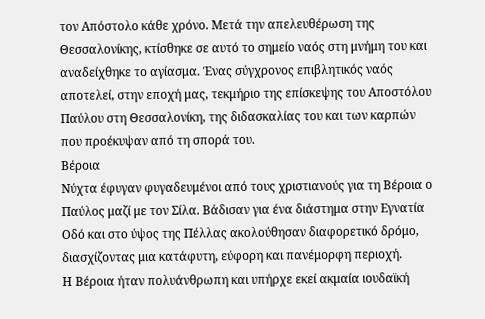τον Απόστολο κάθε χρόνο. Μετά την απελευθέρωση της Θεσσαλονίκης, κτίσθηκε σε αυτό το σημείο ναός στη μνήμη του και αναδείχθηκε το αγίασμα. Ένας σύγχρονος επιβλητικός ναός αποτελεί, στην εποχή μας, τεκμήριο της επίσκεψης του Αποστόλου Παύλου στη Θεσσαλονίκη, της διδασκαλίας του και των καρπών που προέκυψαν από τη σπορά του.
Βέροια
Νύχτα έφυγαν φυγαδευμένοι από τους χριστιανούς για τη Βέροια ο Παύλος μαζί με τον Σίλα. Βάδισαν για ένα διάστημα στην Εγνατία Οδό και στο ύψος της Πέλλας ακολούθησαν διαφορετικό δρόμο, διασχίζοντας μια κατάφυτη, εύφορη και πανέμορφη περιοχή.
Η Βέροια ήταν πολυάνθρωπη και υπήρχε εκεί ακμαία ιουδαϊκή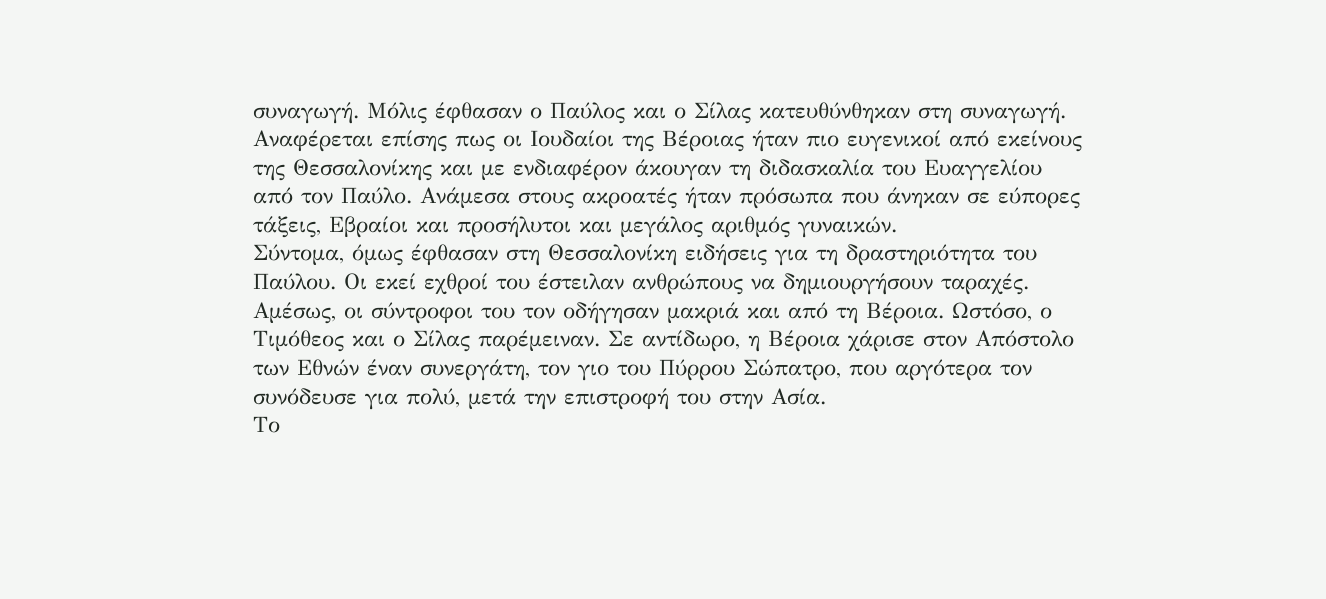συναγωγή. Μόλις έφθασαν ο Παύλος και ο Σίλας κατευθύνθηκαν στη συναγωγή. Αναφέρεται επίσης πως οι Ιουδαίοι της Βέροιας ήταν πιο ευγενικοί από εκείνους της Θεσσαλονίκης και με ενδιαφέρον άκουγαν τη διδασκαλία του Ευαγγελίου από τον Παύλο. Ανάμεσα στους ακροατές ήταν πρόσωπα που άνηκαν σε εύπορες τάξεις, Εβραίοι και προσήλυτοι και μεγάλος αριθμός γυναικών.
Σύντομα, όμως έφθασαν στη Θεσσαλονίκη ειδήσεις για τη δραστηριότητα του Παύλου. Οι εκεί εχθροί του έστειλαν ανθρώπους να δημιουργήσουν ταραχές. Αμέσως, οι σύντροφοι του τον οδήγησαν μακριά και από τη Βέροια. Ωστόσο, ο Τιμόθεος και ο Σίλας παρέμειναν. Σε αντίδωρο, η Βέροια χάρισε στον Απόστολο των Εθνών έναν συνεργάτη, τον γιο του Πύρρου Σώπατρο, που αργότερα τον συνόδευσε για πολύ, μετά την επιστροφή του στην Ασία.
Το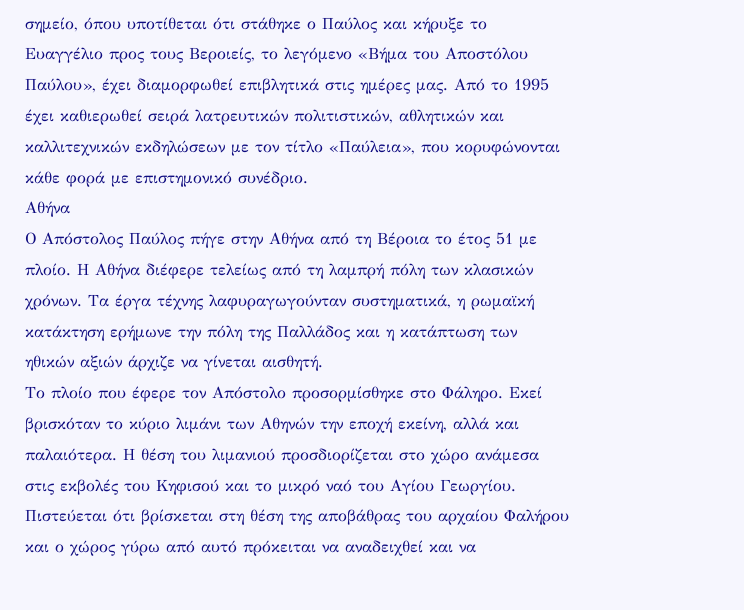σημείο, όπου υποτίθεται ότι στάθηκε ο Παύλος και κήρυξε το Ευαγγέλιο προς τους Βεροιείς, το λεγόμενο «Βήμα του Αποστόλου Παύλου», έχει διαμορφωθεί επιβλητικά στις ημέρες μας. Από το 1995 έχει καθιερωθεί σειρά λατρευτικών πολιτιστικών, αθλητικών και καλλιτεχνικών εκδηλώσεων με τον τίτλο «Παύλεια», που κορυφώνονται κάθε φορά με επιστημονικό συνέδριο.
Αθήνα
Ο Απόστολος Παύλος πήγε στην Αθήνα από τη Βέροια το έτος 51 με πλοίο. Η Αθήνα διέφερε τελείως από τη λαμπρή πόλη των κλασικών χρόνων. Τα έργα τέχνης λαφυραγωγούνταν συστηματικά, η ρωμαϊκή κατάκτηση ερήμωνε την πόλη της Παλλάδος και η κατάπτωση των ηθικών αξιών άρχιζε να γίνεται αισθητή.
Το πλοίο που έφερε τον Απόστολο προσορμίσθηκε στο Φάληρο. Εκεί βρισκόταν το κύριο λιμάνι των Αθηνών την εποχή εκείνη, αλλά και παλαιότερα. Η θέση του λιμανιού προσδιορίζεται στο χώρο ανάμεσα στις εκβολές του Κηφισού και το μικρό ναό του Αγίου Γεωργίου. Πιστεύεται ότι βρίσκεται στη θέση της αποβάθρας του αρχαίου Φαλήρου και ο χώρος γύρω από αυτό πρόκειται να αναδειχθεί και να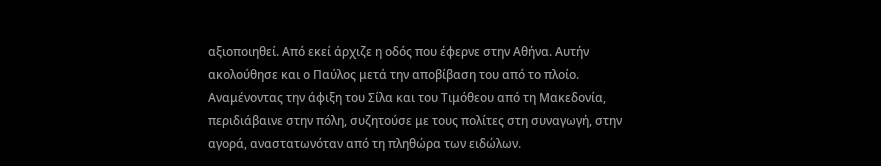αξιοποιηθεί. Από εκεί άρχιζε η οδός που έφερνε στην Αθήνα. Αυτήν ακολούθησε και ο Παύλος μετά την αποβίβαση του από το πλοίο.
Αναμένοντας την άφιξη του Σίλα και του Τιμόθεου από τη Μακεδονία, περιδιάβαινε στην πόλη, συζητούσε με τους πολίτες στη συναγωγή, στην αγορά, αναστατωνόταν από τη πληθώρα των ειδώλων.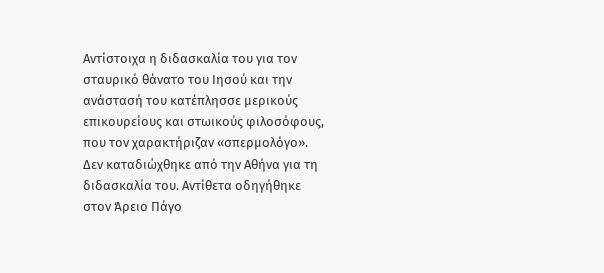Αντίστοιχα η διδασκαλία του για τον σταυρικό θάνατο του Ιησού και την ανάστασή του κατέπλησσε μερικούς επικουρείους και στωικούς φιλοσόφους, που τον χαρακτήριζαν «σπερμολόγο».
Δεν καταδιώχθηκε από την Αθήνα για τη διδασκαλία του. Αντίθετα οδηγήθηκε στον Άρειο Πάγο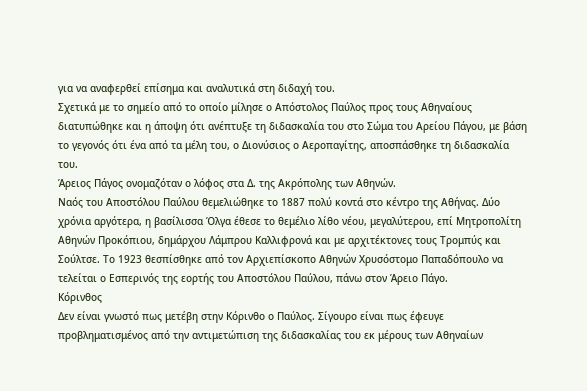για να αναφερθεί επίσημα και αναλυτικά στη διδαχή του.
Σχετικά με το σημείο από το οποίο μίλησε ο Απόστολος Παύλος προς τους Αθηναίους διατυπώθηκε και η άποψη ότι ανέπτυξε τη διδασκαλία του στο Σώμα του Αρείου Πάγου, με βάση το γεγονός ότι ένα από τα μέλη του, ο Διονύσιος ο Αεροπαγίτης, αποσπάσθηκε τη διδασκαλία του.
Άρειος Πάγος ονομαζόταν ο λόφος στα Δ. της Ακρόπολης των Αθηνών.
Ναός του Αποστόλου Παύλου θεμελιώθηκε το 1887 πολύ κοντά στο κέντρο της Αθήνας. Δύο χρόνια αργότερα, η βασίλισσα Όλγα έθεσε το θεμέλιο λίθο νέου, μεγαλύτερου, επί Μητροπολίτη Αθηνών Προκόπιου, δημάρχου Λάμπρου Καλλιφρονά και με αρχιτέκτονες τους Τρομπύς και Σούλτσε. Το 1923 θεσπίσθηκε από τον Αρχιεπίσκοπο Αθηνών Χρυσόστομο Παπαδόπουλο να τελείται ο Εσπερινός της εορτής του Αποστόλου Παύλου, πάνω στον Άρειο Πάγο.
Κόρινθος
Δεν είναι γνωστό πως μετέβη στην Κόρινθο ο Παύλος. Σίγουρο είναι πως έφευγε προβληματισμένος από την αντιμετώπιση της διδασκαλίας του εκ μέρους των Αθηναίων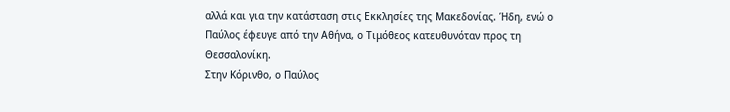αλλά και για την κατάσταση στις Εκκλησίες της Μακεδονίας. Ήδη, ενώ ο Παύλος έφευγε από την Αθήνα, ο Τιμόθεος κατευθυνόταν προς τη Θεσσαλονίκη.
Στην Κόρινθο, ο Παύλος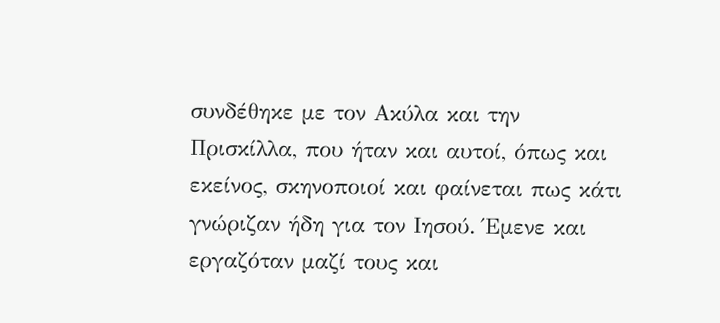συνδέθηκε με τον Ακύλα και την Πρισκίλλα, που ήταν και αυτοί, όπως και εκείνος, σκηνοποιοί και φαίνεται πως κάτι γνώριζαν ήδη για τον Ιησού. Έμενε και εργαζόταν μαζί τους και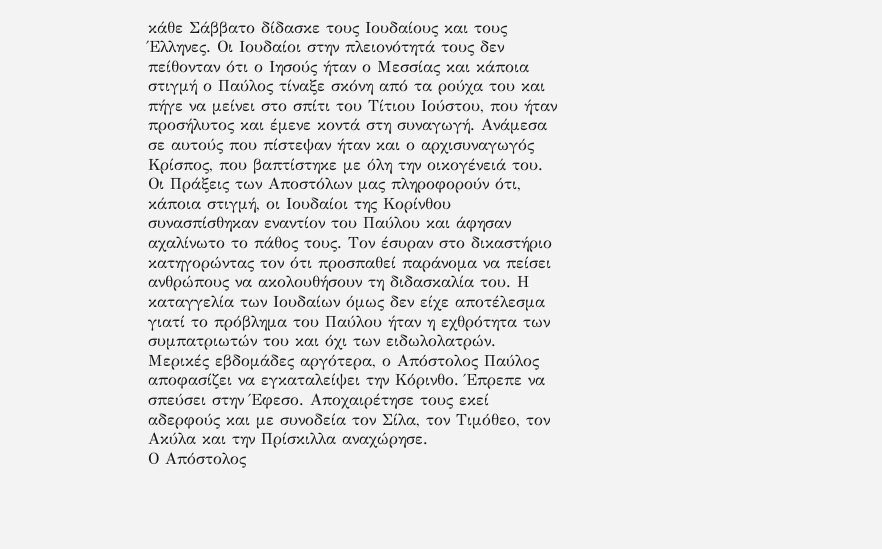κάθε Σάββατο δίδασκε τους Ιουδαίους και τους Έλληνες. Οι Ιουδαίοι στην πλειονότητά τους δεν πείθονταν ότι ο Ιησούς ήταν ο Μεσσίας και κάποια στιγμή ο Παύλος τίναξε σκόνη από τα ρούχα του και πήγε να μείνει στο σπίτι του Τίτιου Ιούστου, που ήταν προσήλυτος και έμενε κοντά στη συναγωγή. Ανάμεσα σε αυτούς που πίστεψαν ήταν και ο αρχισυναγωγός Κρίσπος, που βαπτίστηκε με όλη την οικογένειά του.
Οι Πράξεις των Αποστόλων μας πληροφορούν ότι, κάποια στιγμή, οι Ιουδαίοι της Κορίνθου συνασπίσθηκαν εναντίον του Παύλου και άφησαν αχαλίνωτο το πάθος τους. Τον έσυραν στο δικαστήριο κατηγορώντας τον ότι προσπαθεί παράνομα να πείσει ανθρώπους να ακολουθήσουν τη διδασκαλία του. Η καταγγελία των Ιουδαίων όμως δεν είχε αποτέλεσμα γιατί το πρόβλημα του Παύλου ήταν η εχθρότητα των συμπατριωτών του και όχι των ειδωλολατρών.
Μερικές εβδομάδες αργότερα, ο Απόστολος Παύλος αποφασίζει να εγκαταλείψει την Κόρινθο. Έπρεπε να σπεύσει στην Έφεσο. Αποχαιρέτησε τους εκεί αδερφούς και με συνοδεία τον Σίλα, τον Τιμόθεο, τον Ακύλα και την Πρίσκιλλα αναχώρησε.
Ο Απόστολος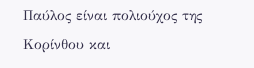Παύλος είναι πολιούχος της Κορίνθου και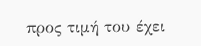προς τιμή του έχει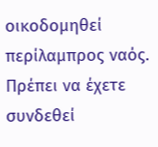οικοδομηθεί περίλαμπρος ναός.
Πρέπει να έχετε συνδεθεί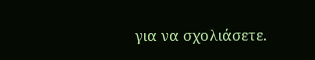για να σχολιάσετε.